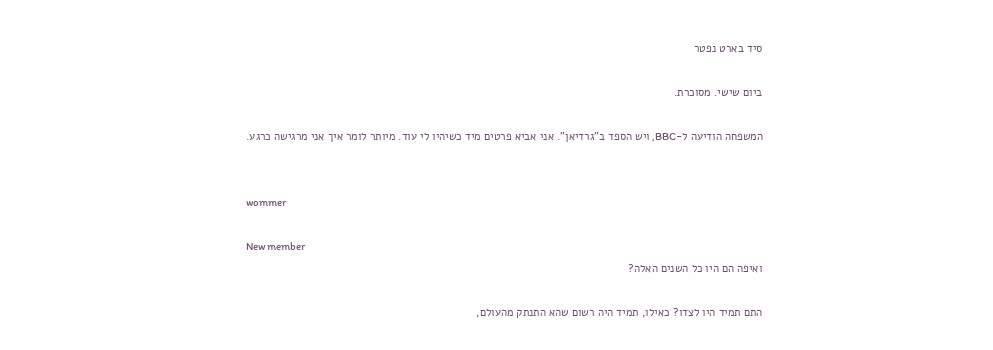סיד בארט נפטר

ביום שישי. מסוכרת.

המשפחה הודיעה ל-BBC, ויש הספד ב"גרדיאן". אני אביא פרטים מיד כשיהיו לי עוד. מיותר לומר איך אני מרגישה כרגע.


wommer

New member
ואיפה הם היו כל השנים האלה?

התם תמיד היו לצדו? כאילו, תמיד היה רשום שהא התנתק מהעולם,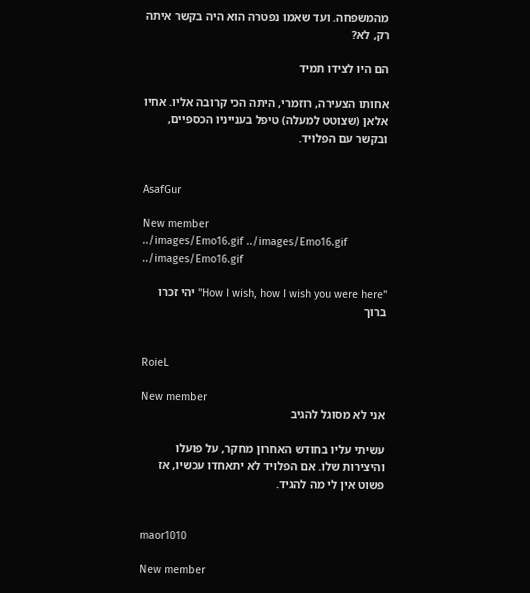מהמשפחה. ועד שאמו נפטרה הוא היה בקשר איתה רק, לא?

הם היו לצידו תמיד

אחותו הצעירה, רוזמרי, היתה הכי קרובה אליו. אחיו אלאן (שצוטט למעלה) טיפל בענייניו הכספיים, ובקשר עם הפלויד.


AsafGur

New member
../images/Emo16.gif ../images/Emo16.gif ../images/Emo16.gif

"How I wish, how I wish you were here" יהי זכרו ברוך


RoieL

New member
אני לא מסוגל להגיב

עשיתי עליו בחודש האחרון מחקר, על פועלו והיצירות שלו. אם הפלויד לא יתאחדו עכשיו, אז פשוט אין לי מה להגיד.


maor1010

New member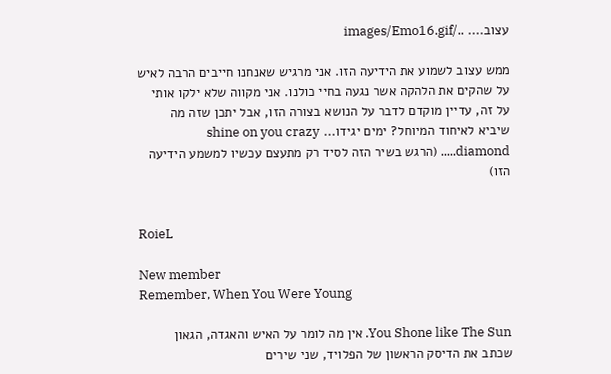עצוב.... ../images/Emo16.gif

ממש עצוב לשמוע את הידיעה הזו. אני מרגיש שאנחנו חייבים הרבה לאיש על שהקים את הלהקה אשר נגעה בחיי כולנו. אני מקווה שלא ילקו אותי על זה, עדיין מוקדם לדבר על הנושא בצורה הזו, אבל יתכן שזה מה שיביא לאיחוד המיוחל? ימים יגידו... shine on you crazy diamond..... (הרגש בשיר הזה לסיד רק מתעצם עכשיו למשמע הידיעה הזו)


RoieL

New member
Remember, When You Were Young

You Shone like The Sun. אין מה לומר על האיש והאגדה, הגאון שכתב את הדיסק הראשון של הפלויד, שני שירים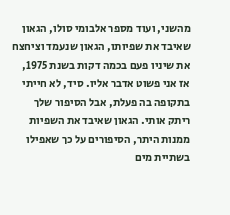מהשני, ועוד מספר אלבומי סולו, הגאון שאיבד את שפיותו, הגאון שנעמד וציחצח את שיניו פעם בכמה דקות בשנת 1975, אז אני פשוט אדבר אליו. סיד, לא חייתי בתקופה בה פעלת, אבל הסיפור שלך ריתק אותי. הגאון שאיבד את השפיות ממנות היתר, הסיפורים על כך שאפילו בשתיית מים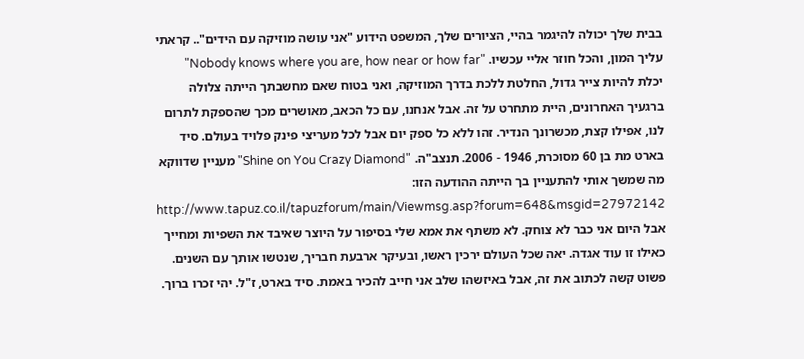בבית שלך יכולה להיגמר בהיי, הציורים שלך, המשפט הידוע "אני עושה מוזיקה עם הידים".. קראתי עליך המון, והכל חוזר אליי עכשיו. "Nobody knows where you are, how near or how far" יכלת להיות צייר גדול, החלטת ללכת בדרך המוזיקה, ואני בטוח שאם מחשבתך הייתה צלולה ברגעיך האחרונים, היית מתחרט על זה. אבל אנחנו, עם כל הכאב, מאושרים מכך שהספקת לתרום לנו, אפילו קצת, מכשרונך הנדיר. זהו ללא כל ספק יום אבל לכל מעריצי פינק פלויד בעולם. סיד בארט מת בן 60 מסוכרת, 1946 - 2006. תנצב"ה. "Shine on You Crazy Diamond" מעניין שדווקא מה שמשך אותי להתעניין בך הייתה ההודעה הזו: http://www.tapuz.co.il/tapuzforum/main/Viewmsg.asp?forum=648&msgid=27972142 אבל היום אני כבר לא צוחק. לא משתף את אמא שלי בסיפור על היוצר שאיבד את השפיות ומחייך כאילו זו עוד אגדה. יאה שכל העולם ירכין ראשו, ובעיקר ארבעת חבריך, שנטשו אותך עם השנים. פשוט קשה לכתוב את זה, אבל באיזשהו שלב אני חייב להכיר באמת. סיד בארט, ז"ל. יהי זכרו ברוך.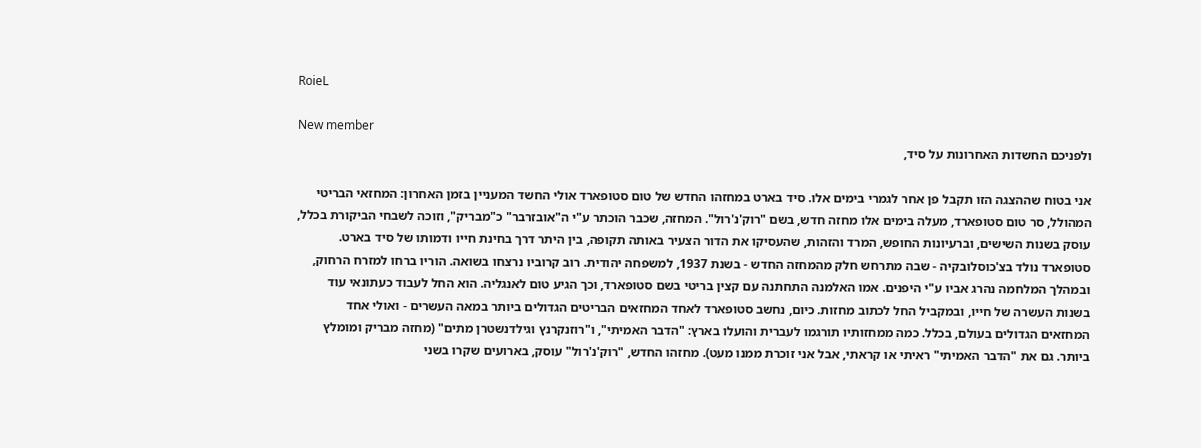RoieL

New member
ולפניכם החשדות האחרונות על סיד,

אני בטוח שההצגה הזו תקבל פן אחר לגמרי בימים אלו. סיד בארט במחזהו החדש של טום סטופארד אולי החשד המעניין בזמן האחרון: המחזאי הבריטי המהולל, סר טום סטופארד, מעלה בימים אלו מחזה חדש, בשם "רוק'נ'רול". המחזה, שכבר הוכתר ע"י ה"אובזרבר" כ"מבריק", וזוכה לשבחי הביקורת בכלל, עוסק בשנות השישים, וברעיונות החופש, המרד והזהות, שהעסיקו את הדור הצעיר באותה תקופה, בין היתר דרך בחינת חייו ודמותו של סיד בארט. סטופארד נולד בצ'כוסלובקיה - שבה מתרחש חלק מהמחזה החדש - בשנת 1937, למשפחה יהודית. רוב קרוביו נרצחו בשואה. הוריו ברחו למזרח הרחוק, ובמהלך המלחמה נהרג אביו ע"י היפנים. אמו האלמנה התחתנה עם קצין בריטי בשם סטופארד, וכך הגיע טום לאנגליה. הוא החל לעבוד כעתונאי עוד בשנות העשרה של חייו, ובמקביל החל לכתוב מחזות. כיום, נחשב סטופארד לאחד המחזאים הבריטים הגדולים ביותר במאה העשרים - ואולי אחד המחזאים הגדולים בעולם, בכלל. כמה ממחזותיו תורגמו לעברית והועלו בארץ: "הדבר האמיתי", ו"רוזנקרנץ וגילדנשטרן מתים" (מחזה מבריק ומומלץ ביותר. גם את "הדבר האמיתי" ראיתי או קראתי, אבל אני זוכרת ממנו מעט). מחזהו החדש, "רוק'נ'רול" עוסק, בארועים שקרו בשני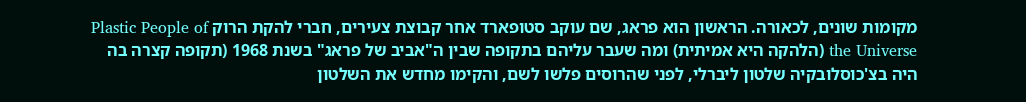מקומות שונים, לכאורה. הראשון הוא פראג, שם עוקב סטופארד אחר קבוצת צעירים, חברי להקת הרוק Plastic People of the Universe (הלהקה היא אמיתית) ומה שעבר עליהם בתקופה שבין ה"אביב של פראג" בשנת 1968 (תקופה קצרה בה היה בצ'כוסלובקיה שלטון ליברלי, לפני שהרוסים פלשו לשם, והקימו מחדש את השלטון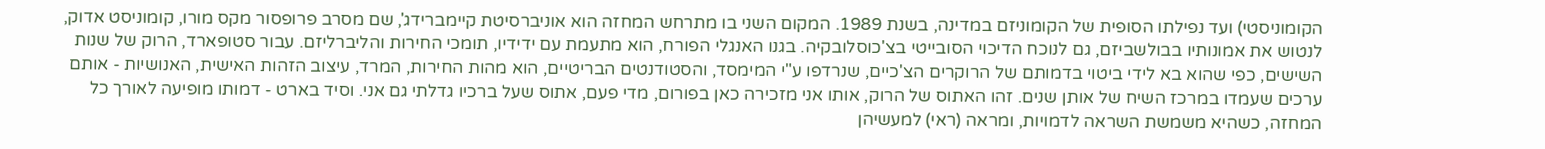הקומוניסטי) ועד נפילתו הסופית של הקומוניזם במדינה, בשנת 1989. המקום השני בו מתרחש המחזה הוא אוניברסיטת קיימברידג', שם מסרב פרופסור מקס מורו, קומוניסט אדוק, לנטוש את אמונותיו בבולשביזם, גם לנוכח הדיכוי הסובייטי בצ'כוסלובקיה. בגנו האנגלי הפורח, הוא מתעמת עם ידידיו, תומכי החירות והליברליזם. עבור סטופארד, הרוק של שנות השישים, כפי שהוא בא לידי ביטוי בדמותם של הרוקרים הצ'כיים, שנרדפו ע"י המימסד, והסטודנטים הבריטיים, הוא מהות החירות, המרד, עיצוב הזהות האישית, האנושיות - אותם ערכים שעמדו במרכז השיח של אותן שנים. זהו האתוס של הרוק, אותו אני מזכירה כאן בפורום, מדי פעם, אתוס שעל ברכיו גדלתי גם אני. וסיד בארט - דמותו מופיעה לאורך כל המחזה, כשהיא משמשת השראה לדמויות, ומראה (ראי) למעשיהן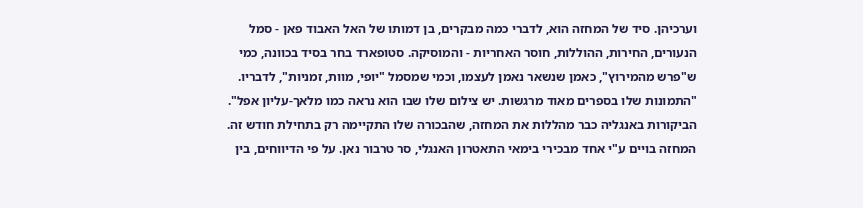וערכיהן. סיד של המחזה הוא, לדברי כמה מבקרים, בן דמותו של האל האבוד פאן - סמל הנעורים, החירות, ההוללות, חוסר האחריות - והמוסיקה. סטופארד בחר בסיד בכוונה, כמי ש"פרש מהמירוץ", כאמן שנשאר נאמן לעצמו, וכמי שמסמל "יופי, מוות, זמניות", לדבריו. "התמונות שלו בספרים מאוד מרגשות. יש צילום שלו שבו הוא נראה כמו מלאך-עליון אפל". הביקורות באנגליה כבר מהללות את המחזה, שהבכורה שלו התקיימה רק בתחילת חודש זה. המחזה בויים ע"י אחד מבכירי בימאי התאטרון האנגלי, סר טרבור נאן. על פי הדיווחים, בין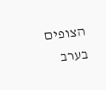הצופים בערב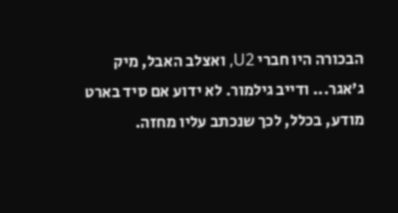הבכורה היו חברי U2, ואצלב האבל, מיק ג'אגר... ודייב גילמור. לא ידוע אם סיד בארט מודע, בכלל, לכך שנכתב עליו מחזה.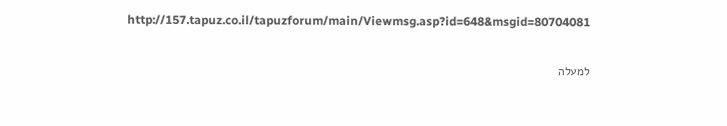http://157.tapuz.co.il/tapuzforum/main/Viewmsg.asp?id=648&msgid=80704081

למעלה